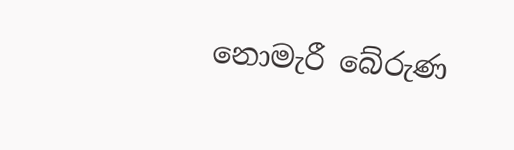නොමැරී බේරුණ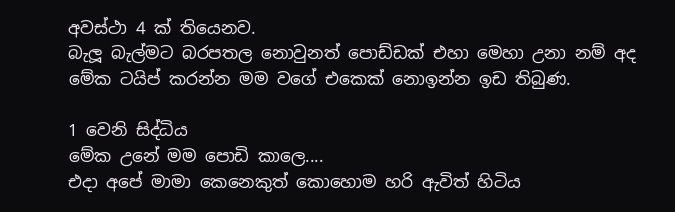අවස්ථා 4 ක් තියෙනව.
බැලූ බැල්මට බරපතල නොවුනත් පොඩ්ඩක් එහා මෙහා උනා නම් අද මේක ටයිප් කරන්න මම වගේ එකෙක් නොඉන්න ඉඩ තිබුණ.

1 වෙනි සිද්ධිය
මේක උනේ මම පොඩි කාලෙ....
එදා අපේ මාමා කෙනෙකුත් කොහොම හරි ඇවිත් හිටිය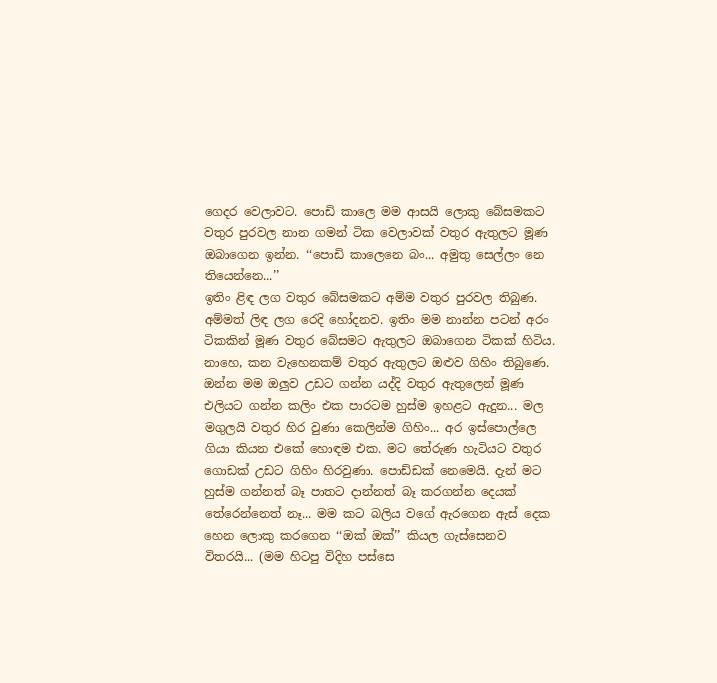ගෙදර වෙලාවට. පොඩි කාලෙ මම ආසයි ලොකු බේසමකට වතුර පුරවල නාන ගමන් ටික වෙලාවක් වතුර ඇතුලට මූණ ඔබාගෙන ඉන්න. ‘‘පොඩි කාලෙනෙ බං... අමුතු සෙල්ලං නෙ තියෙන්නෙ...’’
ඉතිං ළිඳ ලග වතුර බේසමකට අම්ම වතුර පුරවල තිබුණ. අම්මත් ලිඳ ලග රෙදි හෝදනව. ඉතිං මම නාන්න පටන් අරං ටිකකින් මූණ වතුර බේසමට ඇතුලට ඔබාගෙන ටිකක් හිටිය. නාහෙ, කන වැහෙනකම් වතුර ඇතුලට ඔළුව ගිහිං තිබුණෙ. ඔන්න මම ඔලුව උඩට ගන්න යද්දි වතුර ඇතුලෙන් මූණ එලියට ගන්න කලිං එක පාරටම හුස්ම ඉහළට ඇදුන... මල මගුලයි වතුර හිර වුණා කෙලින්ම ගිහිං... අර ඉස්පොල්ලෙ ගියා කියන එකේ හොඳම එක. මට තේරුණ හැටියට වතුර ගොඩක් උඩට ගිහිං හිරවුණා. පොඩ්ඩක් නෙමෙයි. දැන් මට හුස්ම ගන්නත් බෑ පාතට දාන්නත් බෑ කරගන්න දෙයක් තේරෙන්නෙත් නෑ... මම කට බලිය වගේ ඇරගෙන ඇස් දෙක හෙන ලොකු කරගෙන ‘‘ඔක් ඔක්’’ කියල ගැස්සෙනව විතරයි... (මම හිටපු විදිහ පස්සෙ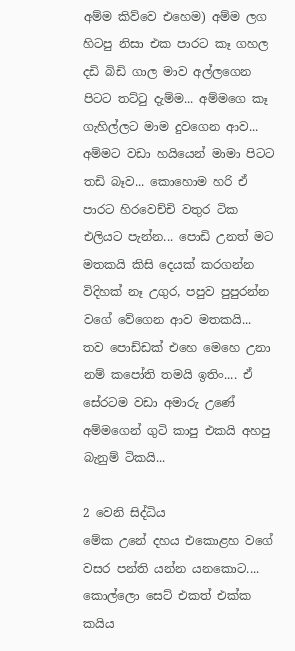අම්ම කිව්වෙ එහෙම) අම්ම ලග හිටපු නිසා එක පාරට කෑ ගහල දඩි බිඩි ගාල මාව අල්ලගෙන පිටට තට්ටු දැම්ම... අම්මගෙ කෑ ගැහිල්ලට මාම දුවගෙන ආව... අම්මට වඩා හයියෙන් මාමා පිටට තඩි බෑව... කොහොම හරි ඒ පාරට හිරවෙච්චි වතුර ටික එලියට පැන්න... පොඩි උනත් මට මතකයි කිසි දෙයක් කරගන්න විදිහක් නෑ උගුර, පපුව පුපුරන්න වගේ වේගෙන ආව මතකයි... තව පොඩ්ඩක් එහෙ මෙහෙ උනා නම් කපෝති තමයි ඉතිං.... ඒ සේරටම වඩා අමාරු උණේ අම්මගෙන් ගුටි කාපු එකයි අහපු බැනුම් ටිකයි...

2 වෙනි සිද්ධිය
මේක උනේ දහය එකොළහ වගේ වසර පන්ති යන්න යනකොට.... කොල්ලො සෙට් එකත් එක්ක කයිය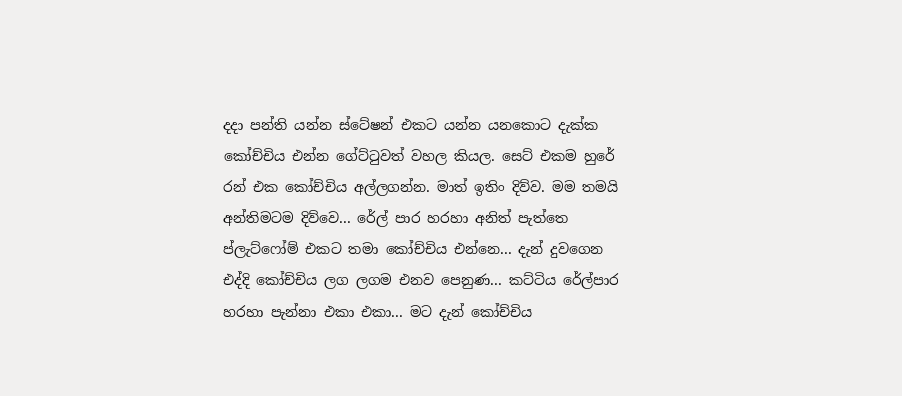දදා පන්ති යන්න ස්ටේෂන් එකට යන්න යනකොට දැක්ක කෝච්චිය එන්න ගේට්ටුවත් වහල කියල. සෙට් එකම හුරේ රන් එක කෝච්චිය අල්ලගන්න. මාත් ඉතිං දිව්ව. මම තමයි අන්තිමටම දිව්වෙ... රේල් පාර හරහා අනිත් පැත්තෙ ප්ලැට්ෆෝම් එකට තමා කෝච්චිය එන්නෙ... දැන් දුවගෙන එද්දි කෝච්චිය ලග ලගම එනව පෙනුණ... කට්ටිය රේල්පාර හරහා පැන්නා එකා එකා... මට දැන් කෝච්චිය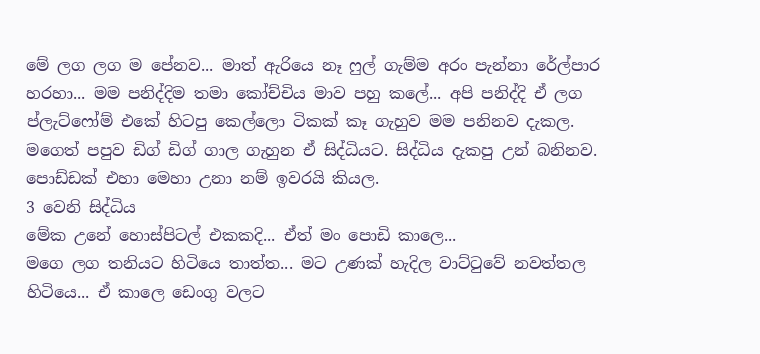මේ ලග ලග ම පේනව... මාත් ඇරියෙ නෑ ෆුල් ගැම්ම අරං පැන්නා රේල්පාර හරහා... මම පනිද්දිම තමා කෝච්චිය මාව පහු කලේ... අපි පනිද්දි ඒ ලග ප්ලැට්ෆෝම් එකේ හිටපු කෙල්ලො ටිකක් කෑ ගැහුව මම පනිනව දැකල. මගෙත් පපුව ඩිග් ඩිග් ගාල ගැහුන ඒ සිද්ධියට. සිද්ධිය දැකපු උන් බනිනව. පොඩ්ඩක් එහා මෙහා උනා නම් ඉවරයි කියල.
3 වෙනි සිද්ධිය
මේක උනේ හොස්පිටල් එකකදි... ඒත් මං පොඩි කාලෙ...
මගෙ ලග තනියට හිටියෙ තාත්ත... මට උණක් හැදිල වාට්ටුවේ නවත්තල හිටියෙ... ඒ කාලෙ ඩෙංගු වලට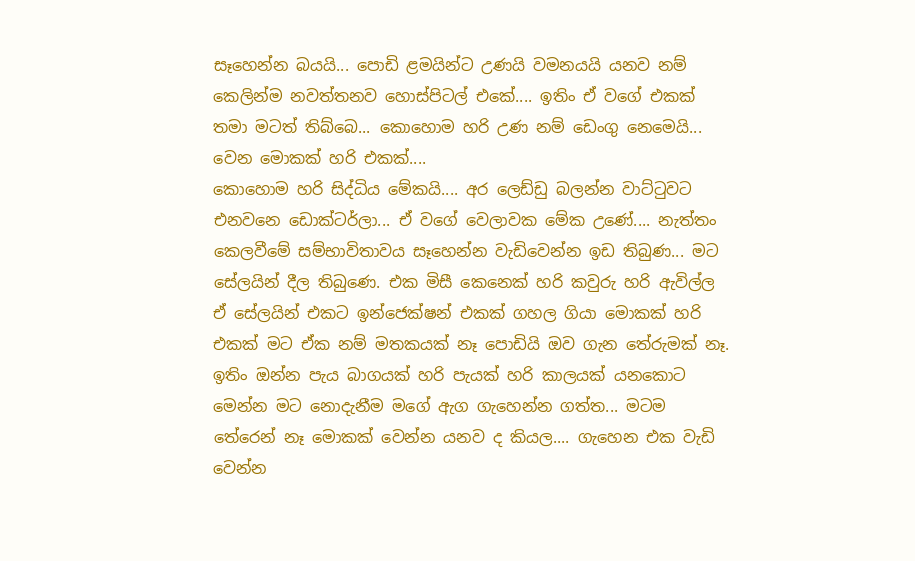සෑහෙන්න බයයි... පොඩි ළමයින්ට උණයි වමනයයි යනව නම් කෙලින්ම නවත්තනව හොස්පිටල් එකේ.... ඉතිං ඒ වගේ එකක් තමා මටත් තිබ්බෙ... කොහොම හරි උණ නම් ඩෙංගු නෙමෙයි... වෙන මොකක් හරි එකක්....
කොහොම හරි සිද්ධිය මේකයි.... අර ලෙඩ්ඩු බලන්න වාට්ටුවට එනවනෙ ඩොක්ටර්ලා... ඒ වගේ වෙලාවක මේක උණේ.... නැත්තං කෙලවීමේ සම්භාවිතාවය සෑහෙන්න වැඩිවෙන්න ඉඩ තිබුණ... මට සේලයින් දීල තිබුණෙ. එක මිසී කෙනෙක් හරි කවුරු හරි ඇවිල්ල ඒ සේලයින් එකට ඉන්ජෙක්ෂන් එකක් ගහල ගියා මොකක් හරි එකක් මට ඒක නම් මතකයක් නෑ පොඩියි ඔව ගැන තේරුමක් නෑ. ඉතිං ඔන්න පැය බාගයක් හරි පැයක් හරි කාලයක් යනකොට මෙන්න මට නොදැනීම මගේ ඇග ගැහෙන්න ගත්ත... මටම තේරෙන් නෑ මොකක් වෙන්න යනව ද කියල.... ගැහෙන එක වැඩි වෙන්න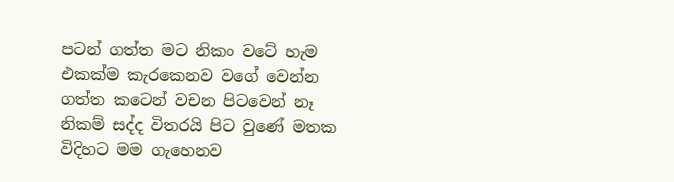පටන් ගත්ත මට නිකං වටේ හැම එකක්ම කැරකෙනව වගේ වෙන්න ගත්ත කටෙන් වචන පිටවෙන් නෑ නිකම් සද්ද විතරයි පිට වුණේ මතක විදිහට මම ගැහෙනව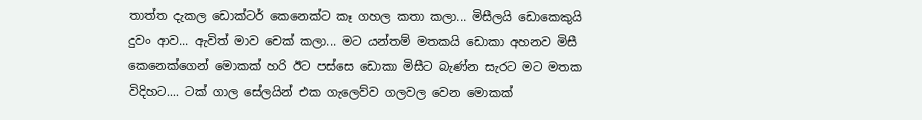තාත්ත දැකල ඩොක්ටර් කෙනෙක්ට කෑ ගහල කතා කලා... මිසීලයි ඩොකෙකුයි දුවං ආව... ඇවිත් මාව චෙක් කලා... මට යන්තම් මතකයි ඩොකා අහනව මිසී කෙනෙක්ගෙන් මොකක් හරි ඊට පස්සෙ ඩොකා මිසීට බැණ්න සැරට මට මතක විදිහට.... ටක් ගාල සේලයින් එක ගැලෙව්ව ගලවල වෙන මොකක්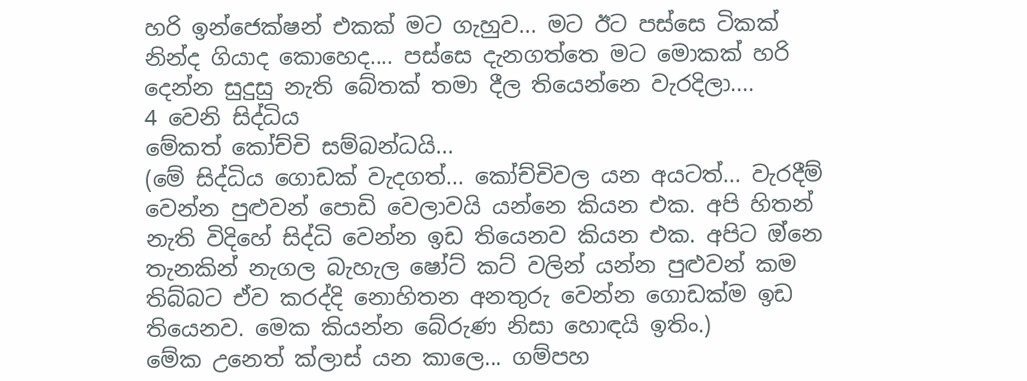හරි ඉන්ජෙක්ෂන් එකක් මට ගැහුව... මට ඊට පස්සෙ ටිකක් නින්ද ගියාද කොහෙද.... පස්සෙ දැනගත්තෙ මට මොකක් හරි දෙන්න සුදුසු නැති බේතක් තමා දීල තියෙන්නෙ වැරදිලා....
4 වෙනි සිද්ධිය
මේකත් කෝච්චි සම්බන්ධයි...
(මේ සිද්ධිය ගොඩක් වැදගත්... කෝච්චිවල යන අයටත්... වැරදීම් වෙන්න පුළුවන් පොඩි වෙලාවයි යන්නෙ කියන එක. අපි හිතන් නැති විදිහේ සිද්ධි වෙන්න ඉඩ තියෙනව කියන එක. අපිට ඔ්නෙ තැනකින් නැගල බැහැල ෂෝට් කට් වලින් යන්න පුළුවන් කම තිබ්බට ඒව කරද්දි නොහිතන අනතුරු වෙන්න ගොඩක්ම ඉඩ තියෙනව. මෙක කියන්න බේරුණ නිසා හොඳයි ඉතිං.)
මේක උනෙත් ක්ලාස් යන කාලෙ... ගම්පහ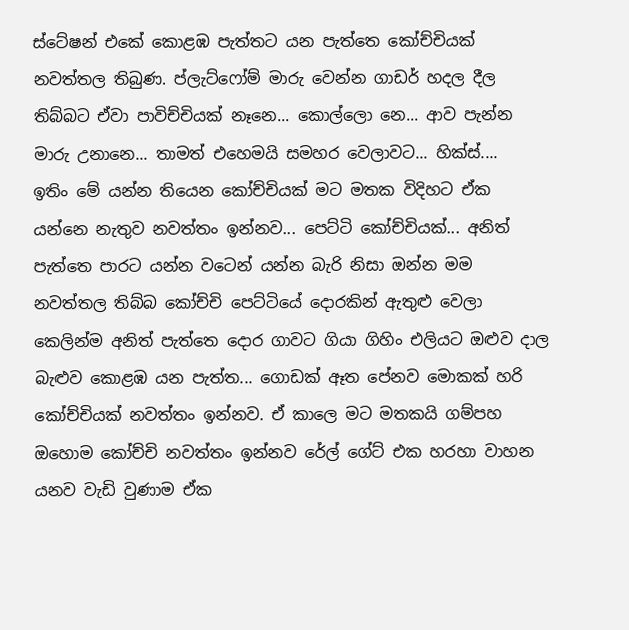ස්ටේෂන් එකේ කොළඹ පැත්තට යන පැත්තෙ කෝච්චියක් නවත්තල තිබුණ. ප්ලැට්ෆෝම් මාරු වෙන්න ගාඩර් හදල දීල තිබ්බට ඒවා පාවිච්චියක් නෑනෙ... කොල්ලො නෙ... ආව පැන්න මාරු උනානෙ... තාමත් එහෙමයි සමහර වෙලාවට... හික්ස්....
ඉතිං මේ යන්න තියෙන කෝච්චියක් මට මතක විදිහට ඒක යන්නෙ නැතුව නවත්තං ඉන්නව... පෙට්ටි කෝච්චියක්... අනිත් පැත්තෙ පාරට යන්න වටෙන් යන්න බැරි නිසා ඔන්න මම නවත්තල තිබ්බ කෝච්චි පෙට්ටියේ දොරකින් ඇතුළු වෙලා කෙලින්ම අනිත් පැත්තෙ දොර ගාවට ගියා ගිහිං එලියට ඔළුව දාල බැළුව කොළඹ යන පැත්ත... ගොඩක් ඈත පේනව මොකක් හරි කෝච්චියක් නවත්තං ඉන්නව. ඒ කාලෙ මට මතකයි ගම්පහ ඔහොම කෝච්චි නවත්තං ඉන්නව රේල් ගේට් එක හරහා වාහන යනව වැඩි වුණාම ඒක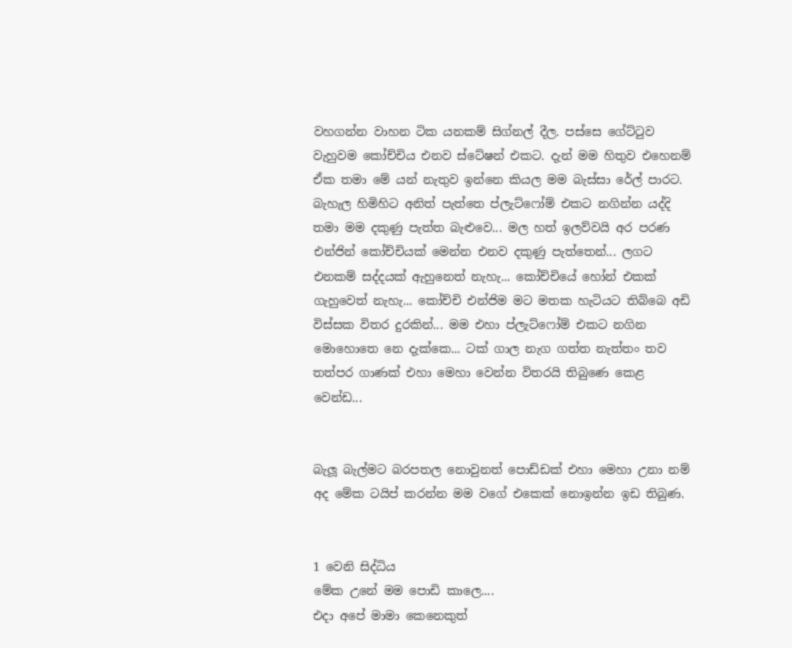වහගන්න වාහන ටික යනකම් සිග්නල් දීල. පස්සෙ ගේට්ටුව වැහුවම කෝච්චිය එනව ස්ටේෂන් එකට. දැන් මම හිතුව එහෙනම් ඒක තමා මේ යන් නැතුව ඉන්නෙ කියල මම බැස්සා රේල් පාරට. බැහැල හිමිහිට අනිත් පැත්තෙ ප්ලැට්ෆෝම් එකට නගින්න යද්දි තමා මම දකුණු පැත්ත බැළුවෙ... මල හත් ඉලව්වයි අර පරණ එන්ජින් කෝච්චියක් මෙන්න එනව දකුණු පැත්තෙන්... ලගට එනකම් සද්දයක් ඇහුනෙත් නැහැ... කෝච්චියේ හෝන් එකක් ගැහුවෙත් නැහැ... කෝච්චි එන්ජිම මට මතක හැටියට තිබ්බෙ අඩි විස්සක විතර දුරකින්... මම එහා ප්ලැට්ෆෝම් එකට නගින මොහොතෙ නෙ දැක්කෙ... ටක් ගාල නැග ගත්ත නැත්තං තව තත්පර ගාණක් එහා මෙහා වෙන්න විතරයි තිබුණෙ කෙළ වෙන්ඩ...


බැලූ බැල්මට බරපතල නොවුනත් පොඩ්ඩක් එහා මෙහා උනා නම් අද මේක ටයිප් කරන්න මම වගේ එකෙක් නොඉන්න ඉඩ තිබුණ.


1 වෙනි සිද්ධිය
මේක උනේ මම පොඩි කාලෙ....
එදා අපේ මාමා කෙනෙකුත්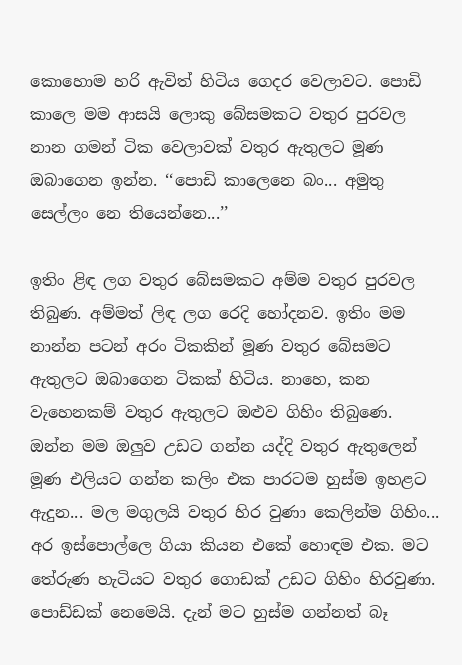කොහොම හරි ඇවිත් හිටිය ගෙදර වෙලාවට. පොඩි කාලෙ මම ආසයි ලොකු බේසමකට වතුර පුරවල නාන ගමන් ටික වෙලාවක් වතුර ඇතුලට මූණ ඔබාගෙන ඉන්න. ‘‘පොඩි කාලෙනෙ බං... අමුතු සෙල්ලං නෙ තියෙන්නෙ...’’

ඉතිං ළිඳ ලග වතුර බේසමකට අම්ම වතුර පුරවල තිබුණ. අම්මත් ලිඳ ලග රෙදි හෝදනව. ඉතිං මම නාන්න පටන් අරං ටිකකින් මූණ වතුර බේසමට ඇතුලට ඔබාගෙන ටිකක් හිටිය. නාහෙ, කන වැහෙනකම් වතුර ඇතුලට ඔළුව ගිහිං තිබුණෙ. ඔන්න මම ඔලුව උඩට ගන්න යද්දි වතුර ඇතුලෙන් මූණ එලියට ගන්න කලිං එක පාරටම හුස්ම ඉහළට ඇදුන... මල මගුලයි වතුර හිර වුණා කෙලින්ම ගිහිං... අර ඉස්පොල්ලෙ ගියා කියන එකේ හොඳම එක. මට තේරුණ හැටියට වතුර ගොඩක් උඩට ගිහිං හිරවුණා. පොඩ්ඩක් නෙමෙයි. දැන් මට හුස්ම ගන්නත් බෑ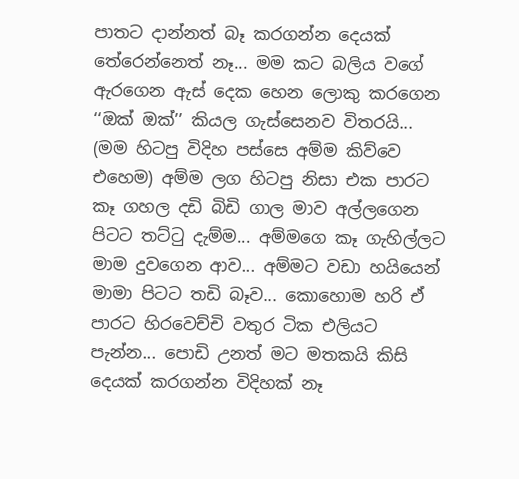පාතට දාන්නත් බෑ කරගන්න දෙයක් තේරෙන්නෙත් නෑ... මම කට බලිය වගේ ඇරගෙන ඇස් දෙක හෙන ලොකු කරගෙන ‘‘ඔක් ඔක්’’ කියල ගැස්සෙනව විතරයි... (මම හිටපු විදිහ පස්සෙ අම්ම කිව්වෙ එහෙම) අම්ම ලග හිටපු නිසා එක පාරට කෑ ගහල දඩි බිඩි ගාල මාව අල්ලගෙන පිටට තට්ටු දැම්ම... අම්මගෙ කෑ ගැහිල්ලට මාම දුවගෙන ආව... අම්මට වඩා හයියෙන් මාමා පිටට තඩි බෑව... කොහොම හරි ඒ පාරට හිරවෙච්චි වතුර ටික එලියට පැන්න... පොඩි උනත් මට මතකයි කිසි දෙයක් කරගන්න විදිහක් නෑ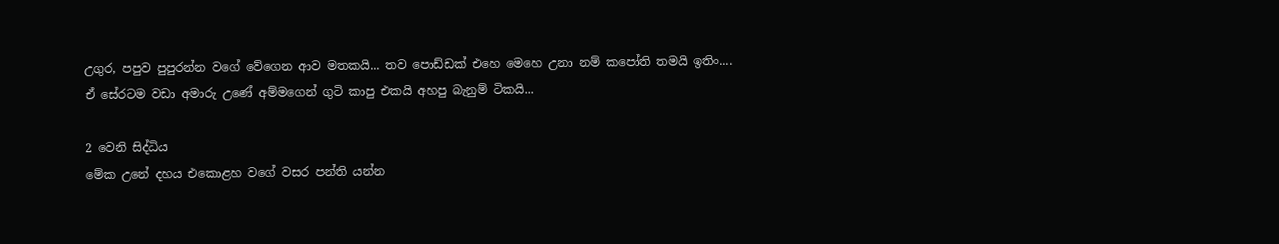උගුර, පපුව පුපුරන්න වගේ වේගෙන ආව මතකයි... තව පොඩ්ඩක් එහෙ මෙහෙ උනා නම් කපෝති තමයි ඉතිං.... ඒ සේරටම වඩා අමාරු උණේ අම්මගෙන් ගුටි කාපු එකයි අහපු බැනුම් ටිකයි...

2 වෙනි සිද්ධිය
මේක උනේ දහය එකොළහ වගේ වසර පන්ති යන්න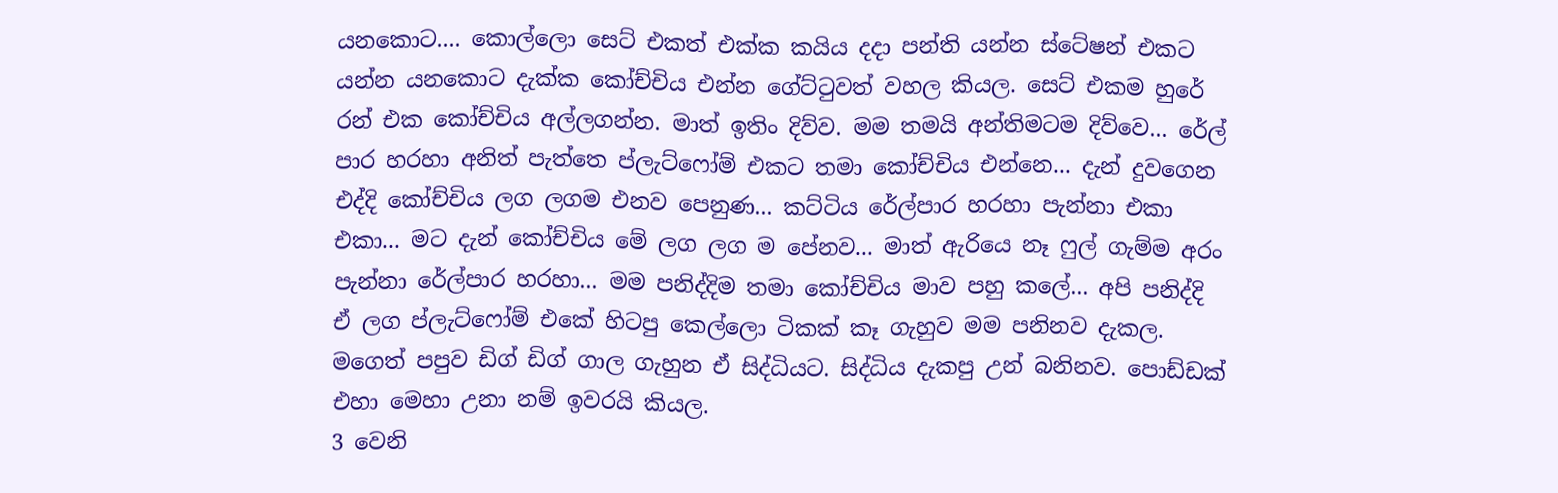යනකොට.... කොල්ලො සෙට් එකත් එක්ක කයිය දදා පන්ති යන්න ස්ටේෂන් එකට යන්න යනකොට දැක්ක කෝච්චිය එන්න ගේට්ටුවත් වහල කියල. සෙට් එකම හුරේ රන් එක කෝච්චිය අල්ලගන්න. මාත් ඉතිං දිව්ව. මම තමයි අන්තිමටම දිව්වෙ... රේල් පාර හරහා අනිත් පැත්තෙ ප්ලැට්ෆෝම් එකට තමා කෝච්චිය එන්නෙ... දැන් දුවගෙන එද්දි කෝච්චිය ලග ලගම එනව පෙනුණ... කට්ටිය රේල්පාර හරහා පැන්නා එකා එකා... මට දැන් කෝච්චිය මේ ලග ලග ම පේනව... මාත් ඇරියෙ නෑ ෆුල් ගැම්ම අරං පැන්නා රේල්පාර හරහා... මම පනිද්දිම තමා කෝච්චිය මාව පහු කලේ... අපි පනිද්දි ඒ ලග ප්ලැට්ෆෝම් එකේ හිටපු කෙල්ලො ටිකක් කෑ ගැහුව මම පනිනව දැකල. මගෙත් පපුව ඩිග් ඩිග් ගාල ගැහුන ඒ සිද්ධියට. සිද්ධිය දැකපු උන් බනිනව. පොඩ්ඩක් එහා මෙහා උනා නම් ඉවරයි කියල.
3 වෙනි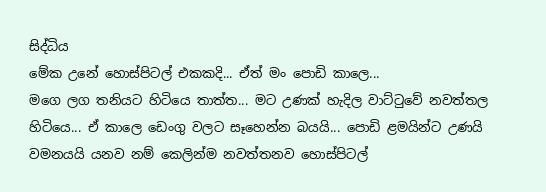සිද්ධිය
මේක උනේ හොස්පිටල් එකකදි... ඒත් මං පොඩි කාලෙ...
මගෙ ලග තනියට හිටියෙ තාත්ත... මට උණක් හැදිල වාට්ටුවේ නවත්තල හිටියෙ... ඒ කාලෙ ඩෙංගු වලට සෑහෙන්න බයයි... පොඩි ළමයින්ට උණයි වමනයයි යනව නම් කෙලින්ම නවත්තනව හොස්පිටල්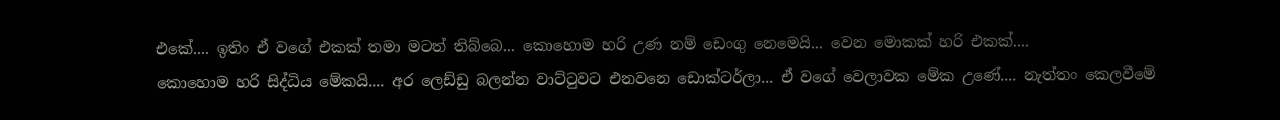එකේ.... ඉතිං ඒ වගේ එකක් තමා මටත් තිබ්බෙ... කොහොම හරි උණ නම් ඩෙංගු නෙමෙයි... වෙන මොකක් හරි එකක්....
කොහොම හරි සිද්ධිය මේකයි.... අර ලෙඩ්ඩු බලන්න වාට්ටුවට එනවනෙ ඩොක්ටර්ලා... ඒ වගේ වෙලාවක මේක උණේ.... නැත්තං කෙලවීමේ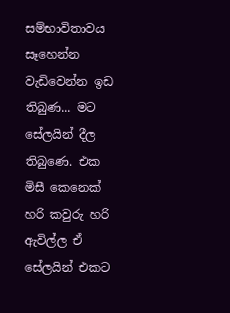සම්භාවිතාවය සෑහෙන්න වැඩිවෙන්න ඉඩ තිබුණ... මට සේලයින් දීල තිබුණෙ. එක මිසී කෙනෙක් හරි කවුරු හරි ඇවිල්ල ඒ සේලයින් එකට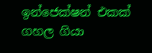ඉන්ජෙක්ෂන් එකක් ගහල ගියා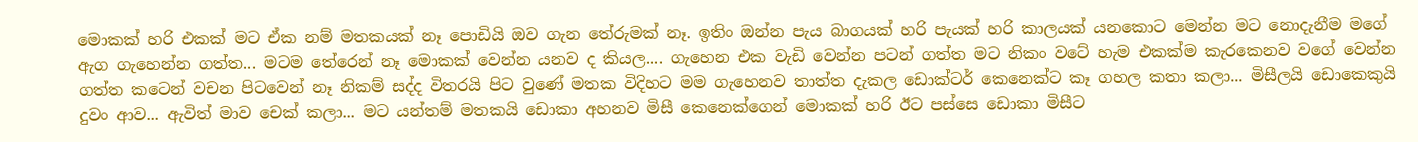මොකක් හරි එකක් මට ඒක නම් මතකයක් නෑ පොඩියි ඔව ගැන තේරුමක් නෑ. ඉතිං ඔන්න පැය බාගයක් හරි පැයක් හරි කාලයක් යනකොට මෙන්න මට නොදැනීම මගේ ඇග ගැහෙන්න ගත්ත... මටම තේරෙන් නෑ මොකක් වෙන්න යනව ද කියල.... ගැහෙන එක වැඩි වෙන්න පටන් ගත්ත මට නිකං වටේ හැම එකක්ම කැරකෙනව වගේ වෙන්න ගත්ත කටෙන් වචන පිටවෙන් නෑ නිකම් සද්ද විතරයි පිට වුණේ මතක විදිහට මම ගැහෙනව තාත්ත දැකල ඩොක්ටර් කෙනෙක්ට කෑ ගහල කතා කලා... මිසීලයි ඩොකෙකුයි දුවං ආව... ඇවිත් මාව චෙක් කලා... මට යන්තම් මතකයි ඩොකා අහනව මිසී කෙනෙක්ගෙන් මොකක් හරි ඊට පස්සෙ ඩොකා මිසීට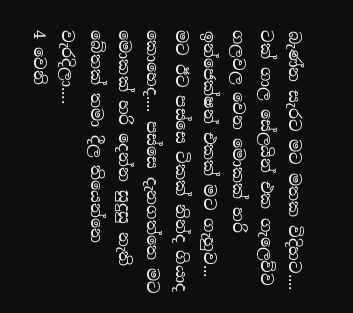බැණ්න සැරට මට මතක විදිහට.... ටක් ගාල සේලයින් එක ගැලෙව්ව ගලවල වෙන මොකක් හරි ඉන්ජෙක්ෂන් එකක් මට ගැහුව... මට ඊට පස්සෙ ටිකක් නින්ද ගියාද කොහෙද.... පස්සෙ දැනගත්තෙ මට මොකක් හරි දෙන්න සුදුසු නැති බේතක් තමා දීල තියෙන්නෙ වැරදිලා....
4 වෙනි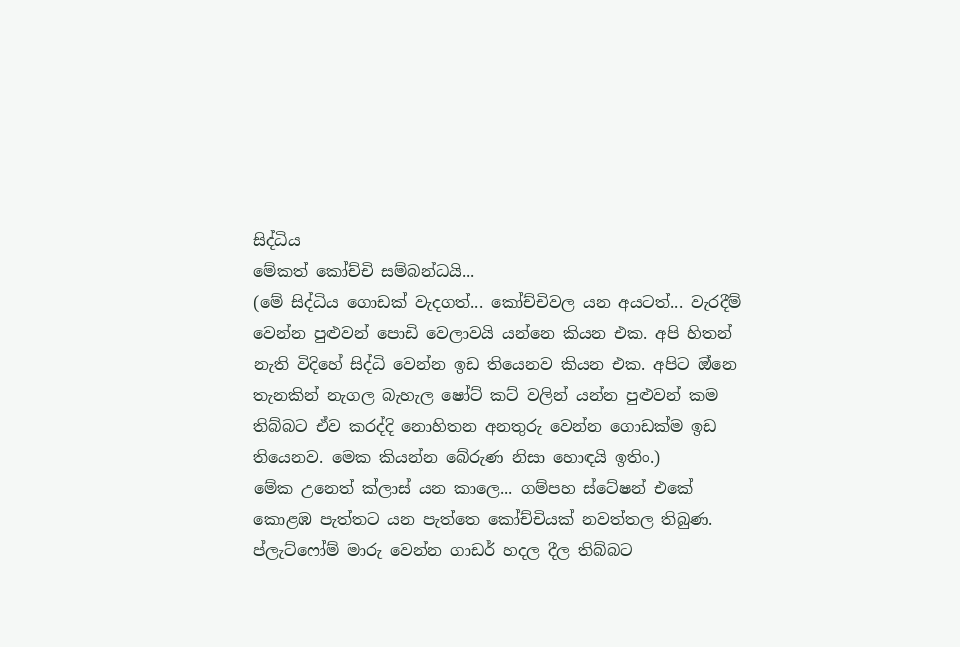සිද්ධිය
මේකත් කෝච්චි සම්බන්ධයි...
(මේ සිද්ධිය ගොඩක් වැදගත්... කෝච්චිවල යන අයටත්... වැරදීම් වෙන්න පුළුවන් පොඩි වෙලාවයි යන්නෙ කියන එක. අපි හිතන් නැති විදිහේ සිද්ධි වෙන්න ඉඩ තියෙනව කියන එක. අපිට ඔ්නෙ තැනකින් නැගල බැහැල ෂෝට් කට් වලින් යන්න පුළුවන් කම තිබ්බට ඒව කරද්දි නොහිතන අනතුරු වෙන්න ගොඩක්ම ඉඩ තියෙනව. මෙක කියන්න බේරුණ නිසා හොඳයි ඉතිං.)
මේක උනෙත් ක්ලාස් යන කාලෙ... ගම්පහ ස්ටේෂන් එකේ කොළඹ පැත්තට යන පැත්තෙ කෝච්චියක් නවත්තල තිබුණ. ප්ලැට්ෆෝම් මාරු වෙන්න ගාඩර් හදල දීල තිබ්බට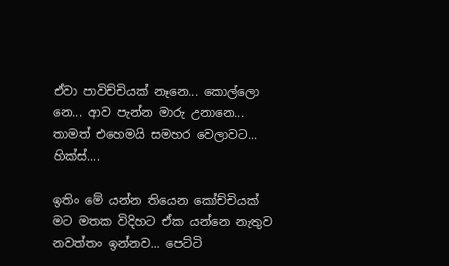ඒවා පාවිච්චියක් නෑනෙ... කොල්ලො නෙ... ආව පැන්න මාරු උනානෙ... තාමත් එහෙමයි සමහර වෙලාවට... හික්ස්....

ඉතිං මේ යන්න තියෙන කෝච්චියක් මට මතක විදිහට ඒක යන්නෙ නැතුව නවත්තං ඉන්නව... පෙට්ටි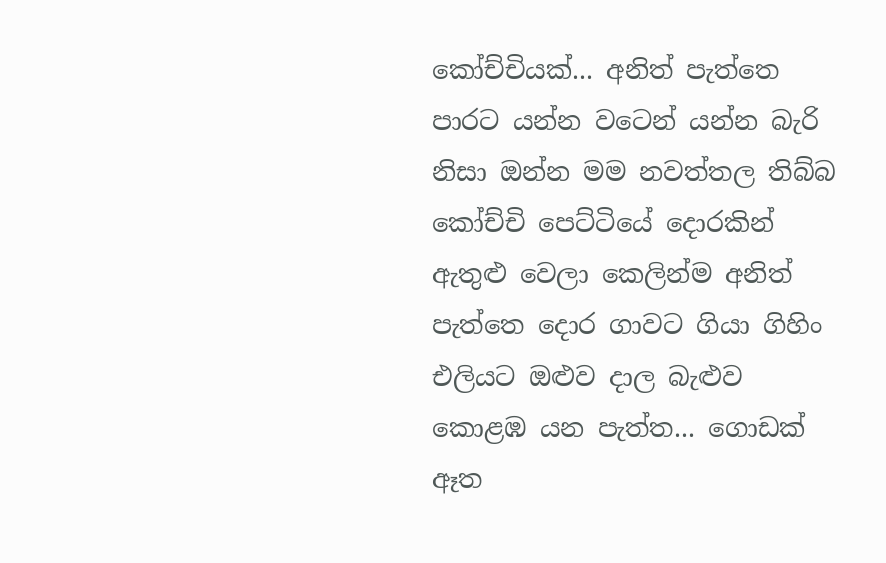කෝච්චියක්... අනිත් පැත්තෙ පාරට යන්න වටෙන් යන්න බැරි නිසා ඔන්න මම නවත්තල තිබ්බ කෝච්චි පෙට්ටියේ දොරකින් ඇතුළු වෙලා කෙලින්ම අනිත් පැත්තෙ දොර ගාවට ගියා ගිහිං එලියට ඔළුව දාල බැළුව කොළඹ යන පැත්ත... ගොඩක් ඈත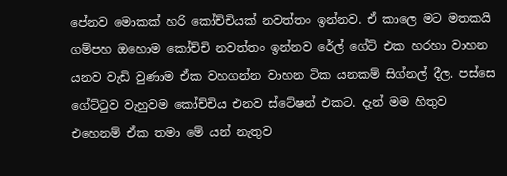පේනව මොකක් හරි කෝච්චියක් නවත්තං ඉන්නව. ඒ කාලෙ මට මතකයි ගම්පහ ඔහොම කෝච්චි නවත්තං ඉන්නව රේල් ගේට් එක හරහා වාහන යනව වැඩි වුණාම ඒක වහගන්න වාහන ටික යනකම් සිග්නල් දීල. පස්සෙ ගේට්ටුව වැහුවම කෝච්චිය එනව ස්ටේෂන් එකට. දැන් මම හිතුව එහෙනම් ඒක තමා මේ යන් නැතුව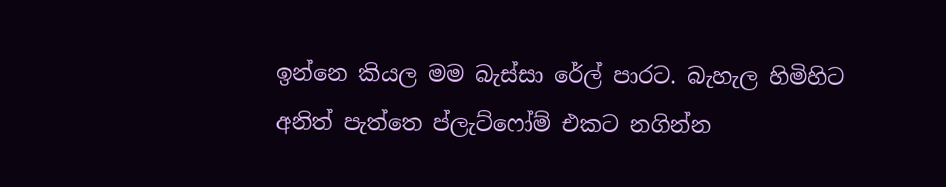ඉන්නෙ කියල මම බැස්සා රේල් පාරට. බැහැල හිමිහිට අනිත් පැත්තෙ ප්ලැට්ෆෝම් එකට නගින්න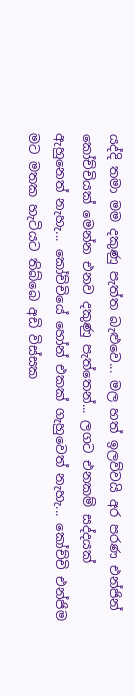යද්දි තමා මම දකුණු පැත්ත බැළුවෙ... මල හත් ඉලව්වයි අර පරණ එන්ජින් කෝච්චියක් මෙන්න එනව දකුණු පැත්තෙන්... ලගට එනකම් සද්දයක් ඇහුනෙත් නැහැ... කෝච්චියේ හෝන් එකක් ගැහුවෙත් නැහැ... කෝච්චි එන්ජිම මට මතක හැටියට තිබ්බෙ අඩි විස්සක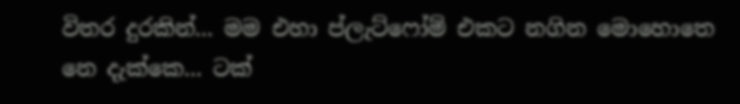විතර දුරකින්... මම එහා ප්ලැට්ෆෝම් එකට නගින මොහොතෙ නෙ දැක්කෙ... ටක්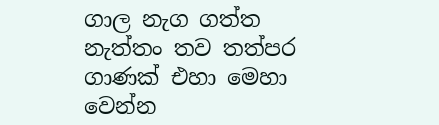ගාල නැග ගත්ත නැත්තං තව තත්පර ගාණක් එහා මෙහා වෙන්න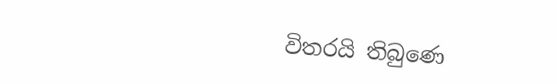විතරයි තිබුණෙ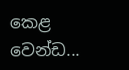කෙළ වෙන්ඩ...